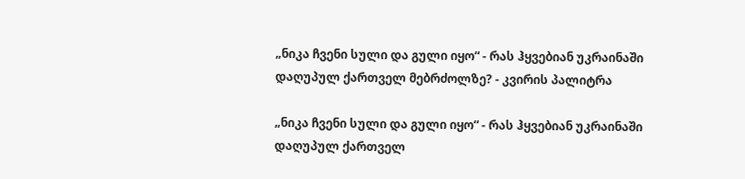„ნიკა ჩვენი სული და გული იყო“ - რას ჰყვებიან უკრაინაში დაღუპულ ქართველ მებრძოლზე? - კვირის პალიტრა

„ნიკა ჩვენი სული და გული იყო“ - რას ჰყვებიან უკრაინაში დაღუპულ ქართველ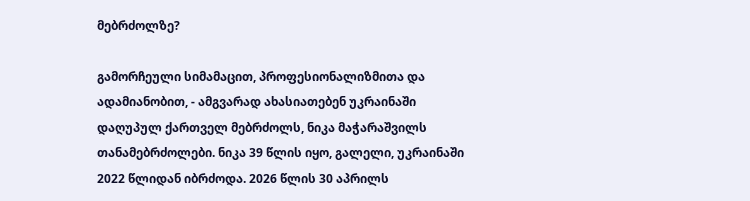მებრძოლზე?

გამორჩეული სიმამაცით, პროფესიონალიზმითა და ადამიანობით, - ამგვარად ახასიათებენ უკრაინაში დაღუპულ ქართველ მებრძოლს, ნიკა მაჭარაშვილს თანამებრძოლები. ნიკა 39 წლის იყო, გალელი, უკრაინაში 2022 წლიდან იბრძოდა. 2026 წლის 30 აპრილს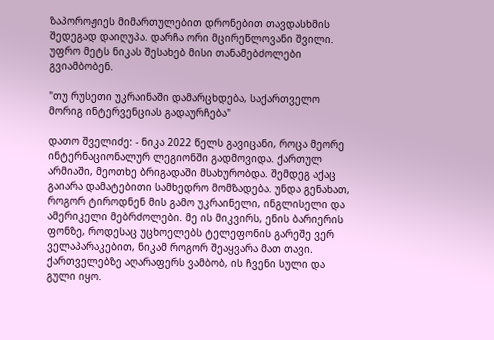ზაპოროჟიეს მიმართულებით დრონებით თავდასხმის შედეგად დაიღუპა. დარჩა ორი მცირეწლოვანი შვილი. უფრო მეტს ნიკას შესახებ მისი თანამებძოლები გვიამბობენ.

"თუ რუსეთი უკრაინაში დამარცხდება, საქართველო მორიგ ინტერვენციას გადაურჩება"

დათო შველიძე: - ნიკა 2022 წელს გავიცანი, როცა მეორე ინტერნაციონალურ ლეგიონში გადმოვიდა. ქართულ არმიაში, მეოთხე ბრიგადაში მსახურობდა. შემდეგ აქაც გაიარა დამატებითი სამხედრო მომზადება. უნდა გენახათ, როგორ ტიროდნენ მის გამო უკრაინელი, ინგლისელი და ამერიკელი მებრძოლები. მე ის მიკვირს, ენის ბარიერის ფონზე, როდესაც უცხოელებს ტელეფონის გარეშე ვერ ველაპარაკებით, ნიკამ როგორ შეაყვარა მათ თავი. ქართველებზე აღარაფერს ვამბობ, ის ჩვენი სული და გული იყო.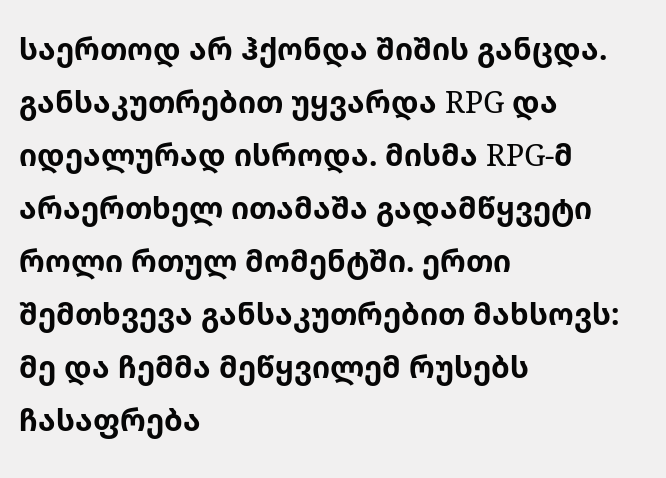საერთოდ არ ჰქონდა შიშის განცდა. განსაკუთრებით უყვარდა RPG და იდეალურად ისროდა. მისმა RPG-მ არაერთხელ ითამაშა გადამწყვეტი როლი რთულ მომენტში. ერთი შემთხვევა განსაკუთრებით მახსოვს: მე და ჩემმა მეწყვილემ რუსებს ჩასაფრება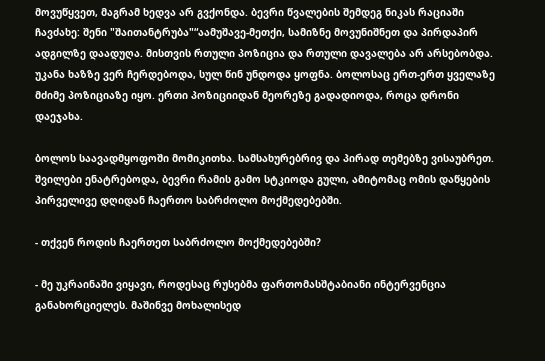მოვუწყვეთ, მაგრამ ხედვა არ გვქონდა. ბევრი წვალების შემდეგ ნიკას რაციაში ჩავძახე: შენი "შაითანტრუბა"“აამუშავე-მეთქი, სამიზნე მოვუნიშნეთ და პირდაპირ ადგილზე დაადუღა. მისთვის რთული პოზიცია და რთული დავალება არ არსებობდა. უკანა ხაზზე ვერ ჩერდებოდა, სულ წინ უნდოდა ყოფნა. ბოლოსაც ერთ-ერთ ყველაზე მძიმე პოზიციაზე იყო. ერთი პოზიციიდან მეორეზე გადადიოდა, როცა დრონი დაეჯახა.

ბოლოს საავადმყოფოში მომიკითხა. სამსახურებრივ და პირად თემებზე ვისაუბრეთ. შვილები ენატრებოდა, ბევრი რამის გამო სტკიოდა გული, ამიტომაც ომის დაწყების პირველივე დღიდან ჩაერთო საბრძოლო მოქმედებებში.

- თქვენ როდის ჩაერთეთ საბრძოლო მოქმედებებში?

- მე უკრაინაში ვიყავი, როდესაც რუსებმა ფართომასშტაბიანი ინტერვენცია განახორციელეს. მაშინვე მოხალისედ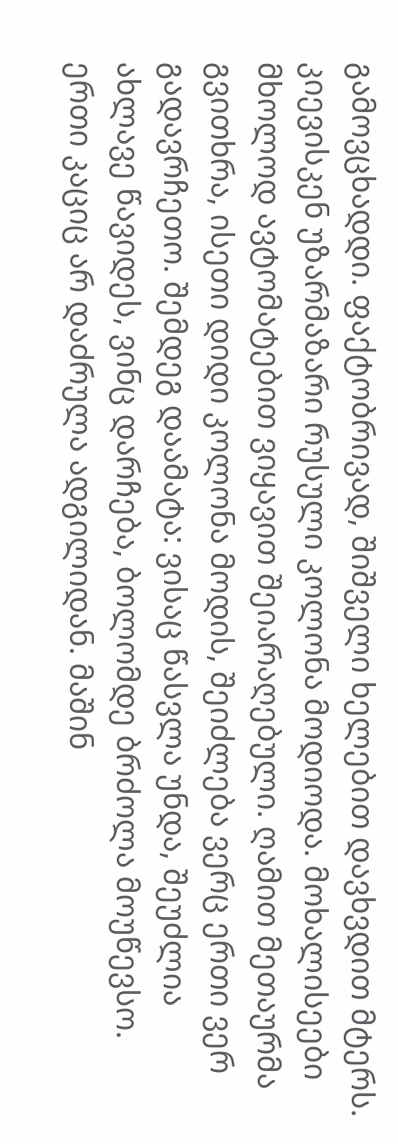გამოვცხადდი. ფაქტობრივად, შიშველი ხელებით დავხვდით მტერს. კიევისკენ უზარმაზარი რუსული კოლონა მოდიოდა. მოხალისეები მხოლოდ ავტომატებით ვიყავით შეიარაღებული. ღამით მეთაურმა გვითხრა, ისეთი დიდი კოლონა მოდის, შეიძლება ვერც ერთი ვერ გადავრჩეთო. შემდეგ დაამატა: ვისაც წასვლა უნდა, შეუძლია ახლავე წავიდეს, ვინც დარჩება, ბოლომდე ბრძოლა მოუწევსო. ერთი კაციც არ დაძრულა ადგილიდან. მაშინ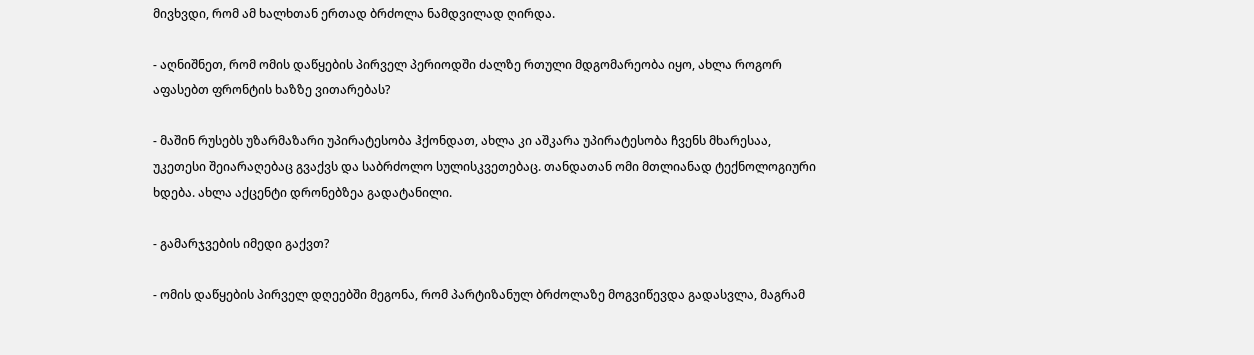მივხვდი, რომ ამ ხალხთან ერთად ბრძოლა ნამდვილად ღირდა.

- აღნიშნეთ, რომ ომის დაწყების პირველ პერიოდში ძალზე რთული მდგომარეობა იყო, ახლა როგორ აფასებთ ფრონტის ხაზზე ვითარებას?

- მაშინ რუსებს უზარმაზარი უპირატესობა ჰქონდათ, ახლა კი აშკარა უპირატესობა ჩვენს მხარესაა, უკეთესი შეიარაღებაც გვაქვს და საბრძოლო სულისკვეთებაც. თანდათან ომი მთლიანად ტექნოლოგიური ხდება. ახლა აქცენტი დრონებზეა გადატანილი.

- გამარჯვების იმედი გაქვთ?

- ომის დაწყების პირველ დღეებში მეგონა, რომ პარტიზანულ ბრძოლაზე მოგვიწევდა გადასვლა, მაგრამ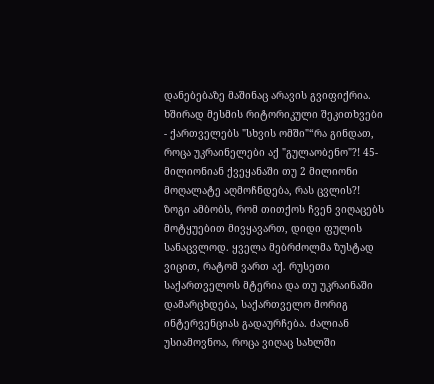დანებებაზე მაშინაც არავის გვიფიქრია. ხშირად მესმის რიტორიკული შეკითხვები - ქართველებს "სხვის ომში"“რა გინდათ, როცა უკრაინელები აქ "გულაობენო"?! 45-მილიონიან ქვეყანაში თუ 2 მილიონი მოღალატე აღმოჩნდება, რას ცვლის?! ზოგი ამბობს, რომ თითქოს ჩვენ ვიღაცებს მოტყუებით მივყავართ, დიდი ფულის სანაცვლოდ. ყველა მებრძოლმა ზუსტად ვიცით, რატომ ვართ აქ. რუსეთი საქართველოს მტერია და თუ უკრაინაში დამარცხდება, საქართველო მორიგ ინტერვენციას გადაურჩება. ძალიან უსიამოვნოა, როცა ვიღაც სახლში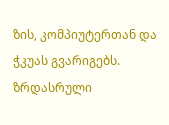ზის, კომპიუტერთან და ჭკუას გვარიგებს. ზრდასრული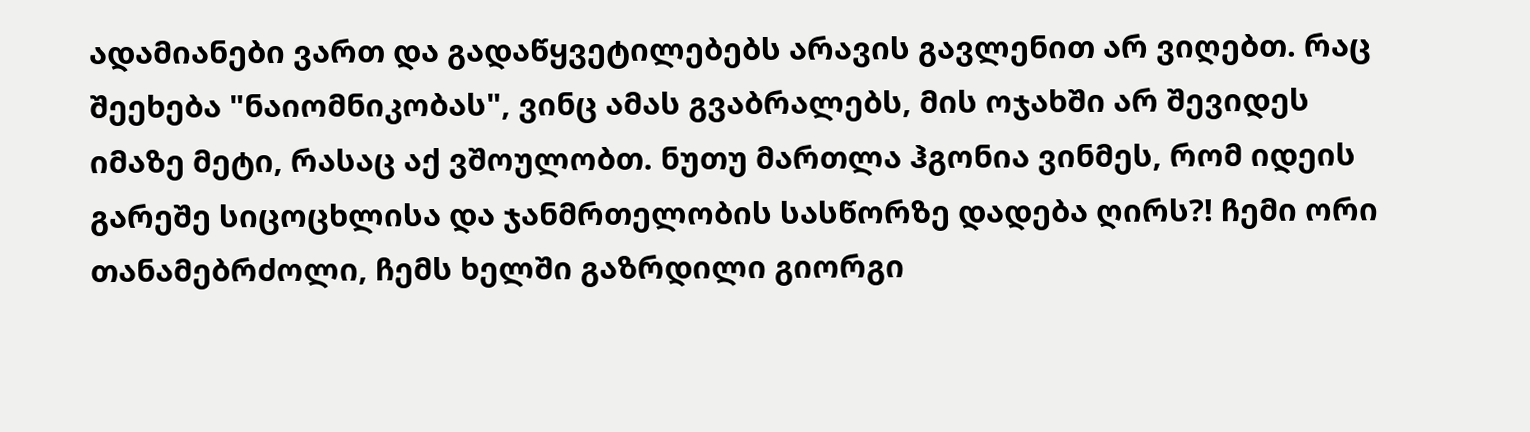ადამიანები ვართ და გადაწყვეტილებებს არავის გავლენით არ ვიღებთ. რაც შეეხება "ნაიომნიკობას", ვინც ამას გვაბრალებს, მის ოჯახში არ შევიდეს იმაზე მეტი, რასაც აქ ვშოულობთ. ნუთუ მართლა ჰგონია ვინმეს, რომ იდეის გარეშე სიცოცხლისა და ჯანმრთელობის სასწორზე დადება ღირს?! ჩემი ორი თანამებრძოლი, ჩემს ხელში გაზრდილი გიორგი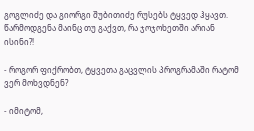გოგლიძე და გიორგი შუბითიძე რუსებს ტყვედ ჰყავთ. წარმოდგენა მაინც თუ გაქვთ, რა ჯოჯოხეთში არიან ისინი?!

- როგორ ფიქრობთ, ტყვეთა გაცვლის პროგრამაში რატომ ვერ მოხვდნენ?

- იმიტომ,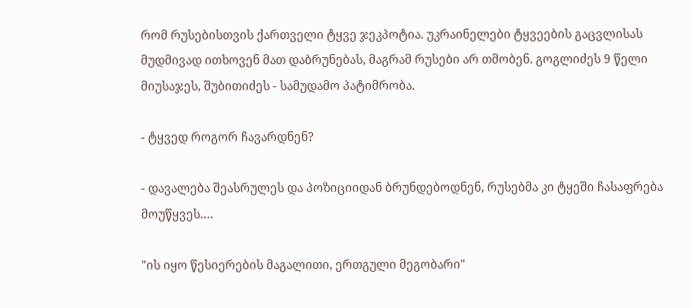რომ რუსებისთვის ქართველი ტყვე ჯეკპოტია. უკრაინელები ტყვეების გაცვლისას მუდმივად ითხოვენ მათ დაბრუნებას, მაგრამ რუსები არ თმობენ. გოგლიძეს 9 წელი მიუსაჯეს, შუბითიძეს - სამუდამო პატიმრობა.

- ტყვედ როგორ ჩავარდნენ?

- დავალება შეასრულეს და პოზიციიდან ბრუნდებოდნენ, რუსებმა კი ტყეში ჩასაფრება მოუწყვეს.…

"ის იყო წესიერების მაგალითი, ერთგული მეგობარი"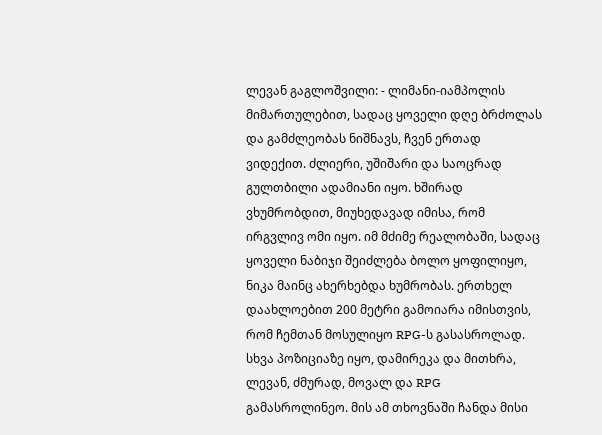ლევან გაგლოშვილი: - ლიმანი-იამპოლის მიმართულებით, სადაც ყოველი დღე ბრძოლას და გამძლეობას ნიშნავს, ჩვენ ერთად ვიდექით. ძლიერი, უშიშარი და საოცრად გულთბილი ადამიანი იყო. ხშირად ვხუმრობდით, მიუხედავად იმისა, რომ ირგვლივ ომი იყო. იმ მძიმე რეალობაში, სადაც ყოველი ნაბიჯი შეიძლება ბოლო ყოფილიყო, ნიკა მაინც ახერხებდა ხუმრობას. ერთხელ დაახლოებით 200 მეტრი გამოიარა იმისთვის, რომ ჩემთან მოსულიყო RPG-ს გასასროლად. სხვა პოზიციაზე იყო, დამირეკა და მითხრა, ლევან, ძმურად, მოვალ და RPG გამასროლინეო. მის ამ თხოვნაში ჩანდა მისი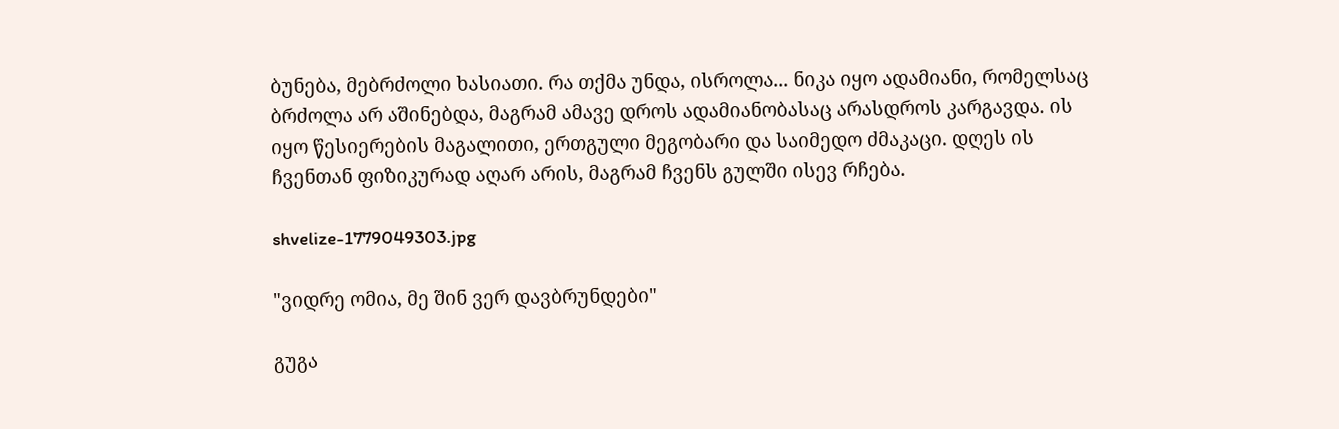ბუნება, მებრძოლი ხასიათი. რა თქმა უნდა, ისროლა... ნიკა იყო ადამიანი, რომელსაც ბრძოლა არ აშინებდა, მაგრამ ამავე დროს ადამიანობასაც არასდროს კარგავდა. ის იყო წესიერების მაგალითი, ერთგული მეგობარი და საიმედო ძმაკაცი. დღეს ის ჩვენთან ფიზიკურად აღარ არის, მაგრამ ჩვენს გულში ისევ რჩება.

shvelize-1779049303.jpg

"ვიდრე ომია, მე შინ ვერ დავბრუნდები"

გუგა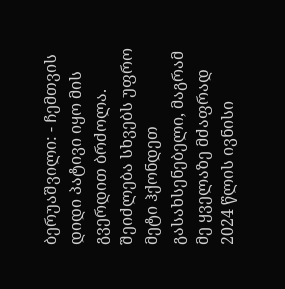ბერუაშვილი: - ჩემთვის დიდი პატივი იყო მის გვერდით ბრძოლა. შეიძლება სხვებს უფრო მეტი ჰქონდეთ გასახსენებელი, მაგრამ მე ყველაზე მძაფრად 2024 წლის ივნისი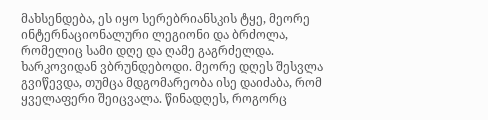მახსენდება, ეს იყო სერებრიანსკის ტყე, მეორე ინტერნაციონალური ლეგიონი და ბრძოლა, რომელიც სამი დღე და ღამე გაგრძელდა. ხარკოვიდან ვბრუნდებოდი. მეორე დღეს შესვლა გვიწევდა, თუმცა მდგომარეობა ისე დაიძაბა, რომ ყველაფერი შეიცვალა. წინადღეს, როგორც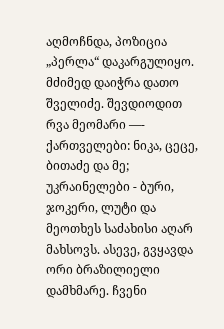აღმოჩნდა, პოზიცია „პერლა“ დაკარგულიყო. მძიმედ დაიჭრა დათო შველიძე. შევდიოდით რვა მეომარი —- ქართველები: ნიკა, ცეცე, ბითაძე და მე; უკრაინელები - ბური, ჯოკერი, ლუტი და მეოთხეს საძახისი აღარ მახსოვს. ასევე, გვყავდა ორი ბრაზილიელი დამხმარე. ჩვენი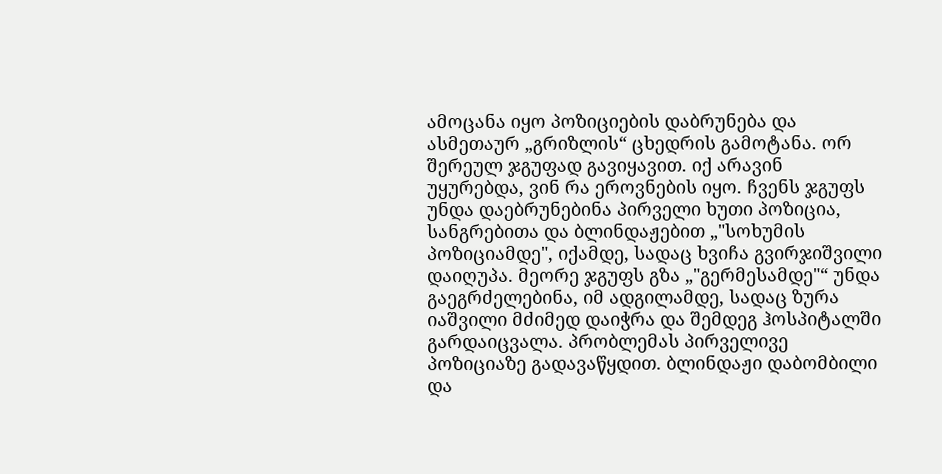ამოცანა იყო პოზიციების დაბრუნება და ასმეთაურ „გრიზლის“ ცხედრის გამოტანა. ორ შერეულ ჯგუფად გავიყავით. იქ არავინ უყურებდა, ვინ რა ეროვნების იყო. ჩვენს ჯგუფს უნდა დაებრუნებინა პირველი ხუთი პოზიცია, სანგრებითა და ბლინდაჟებით „"სოხუმის პოზიციამდე", იქამდე, სადაც ხვიჩა გვირჯიშვილი დაიღუპა. მეორე ჯგუფს გზა „"გერმესამდე"“ უნდა გაეგრძელებინა, იმ ადგილამდე, სადაც ზურა იაშვილი მძიმედ დაიჭრა და შემდეგ ჰოსპიტალში გარდაიცვალა. პრობლემას პირველივე პოზიციაზე გადავაწყდით. ბლინდაჟი დაბომბილი და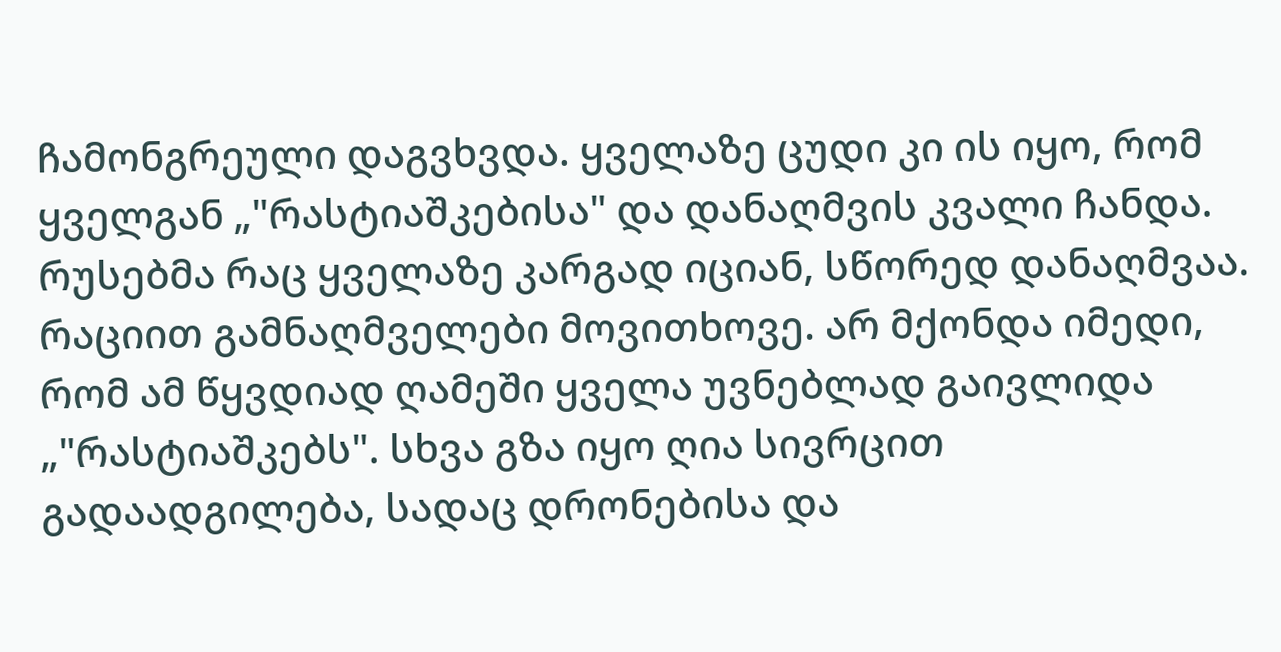ჩამონგრეული დაგვხვდა. ყველაზე ცუდი კი ის იყო, რომ ყველგან „"რასტიაშკებისა" და დანაღმვის კვალი ჩანდა. რუსებმა რაც ყველაზე კარგად იციან, სწორედ დანაღმვაა. რაციით გამნაღმველები მოვითხოვე. არ მქონდა იმედი, რომ ამ წყვდიად ღამეში ყველა უვნებლად გაივლიდა „"რასტიაშკებს". სხვა გზა იყო ღია სივრცით გადაადგილება, სადაც დრონებისა და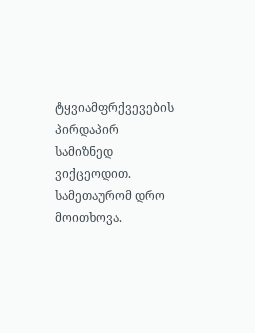ტყვიამფრქვევების პირდაპირ სამიზნედ ვიქცეოდით. სამეთაურომ დრო მოითხოვა.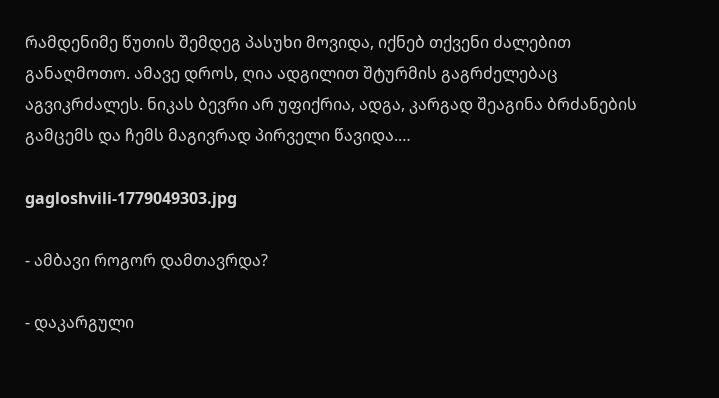რამდენიმე წუთის შემდეგ პასუხი მოვიდა, იქნებ თქვენი ძალებით განაღმოთო. ამავე დროს, ღია ადგილით შტურმის გაგრძელებაც აგვიკრძალეს. ნიკას ბევრი არ უფიქრია, ადგა, კარგად შეაგინა ბრძანების გამცემს და ჩემს მაგივრად პირველი წავიდა.…

gagloshvili-1779049303.jpg

- ამბავი როგორ დამთავრდა?

- დაკარგული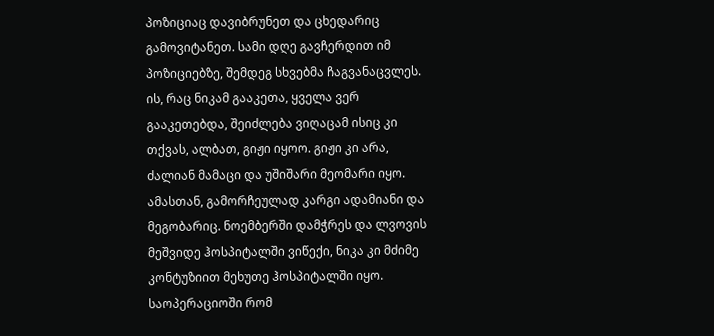პოზიციაც დავიბრუნეთ და ცხედარიც გამოვიტანეთ. სამი დღე გავჩერდით იმ პოზიციებზე, შემდეგ სხვებმა ჩაგვანაცვლეს. ის, რაც ნიკამ გააკეთა, ყველა ვერ გააკეთებდა, შეიძლება ვიღაცამ ისიც კი თქვას, ალბათ, გიჟი იყოო. გიჟი კი არა, ძალიან მამაცი და უშიშარი მეომარი იყო. ამასთან, გამორჩეულად კარგი ადამიანი და მეგობარიც. ნოემბერში დამჭრეს და ლვოვის მეშვიდე ჰოსპიტალში ვიწექი, ნიკა კი მძიმე კონტუზიით მეხუთე ჰოსპიტალში იყო. საოპერაციოში რომ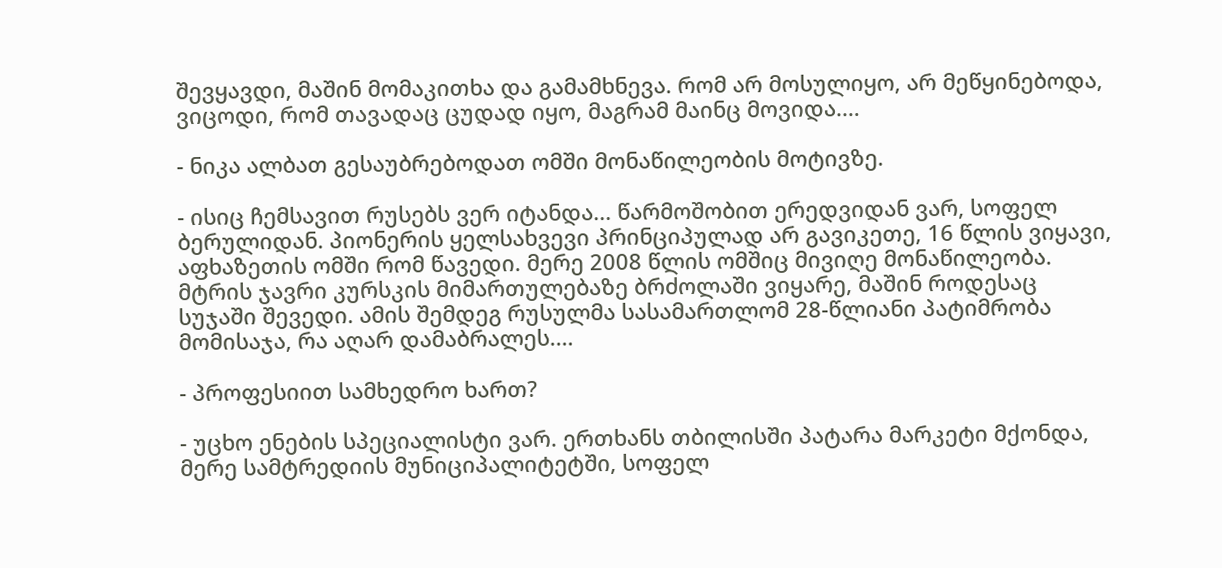შევყავდი, მაშინ მომაკითხა და გამამხნევა. რომ არ მოსულიყო, არ მეწყინებოდა, ვიცოდი, რომ თავადაც ცუდად იყო, მაგრამ მაინც მოვიდა.…

- ნიკა ალბათ გესაუბრებოდათ ომში მონაწილეობის მოტივზე.

- ისიც ჩემსავით რუსებს ვერ იტანდა... წარმოშობით ერედვიდან ვარ, სოფელ ბერულიდან. პიონერის ყელსახვევი პრინციპულად არ გავიკეთე, 16 წლის ვიყავი, აფხაზეთის ომში რომ წავედი. მერე 2008 წლის ომშიც მივიღე მონაწილეობა. მტრის ჯავრი კურსკის მიმართულებაზე ბრძოლაში ვიყარე, მაშინ როდესაც სუჯაში შევედი. ამის შემდეგ რუსულმა სასამართლომ 28-წლიანი პატიმრობა მომისაჯა, რა აღარ დამაბრალეს.…

- პროფესიით სამხედრო ხართ?

- უცხო ენების სპეციალისტი ვარ. ერთხანს თბილისში პატარა მარკეტი მქონდა, მერე სამტრედიის მუნიციპალიტეტში, სოფელ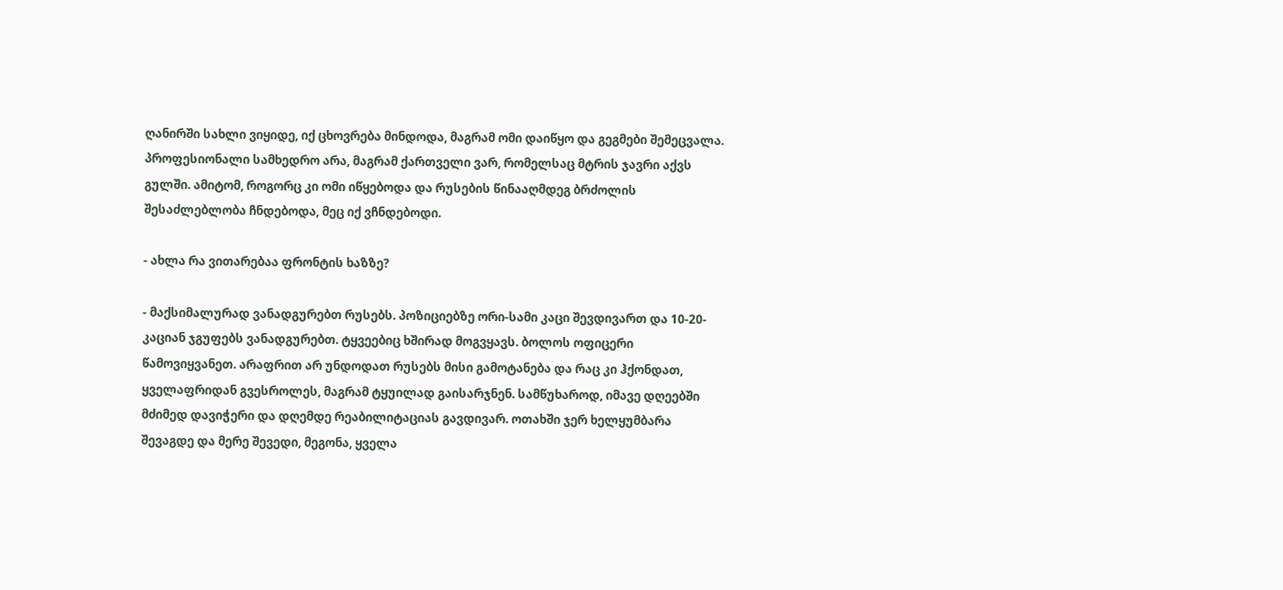ღანირში სახლი ვიყიდე, იქ ცხოვრება მინდოდა, მაგრამ ომი დაიწყო და გეგმები შემეცვალა. პროფესიონალი სამხედრო არა, მაგრამ ქართველი ვარ, რომელსაც მტრის ჯავრი აქვს გულში. ამიტომ, როგორც კი ომი იწყებოდა და რუსების წინააღმდეგ ბრძოლის შესაძლებლობა ჩნდებოდა, მეც იქ ვჩნდებოდი.

- ახლა რა ვითარებაა ფრონტის ხაზზე?

- მაქსიმალურად ვანადგურებთ რუსებს. პოზიციებზე ორი-სამი კაცი შევდივართ და 10-20-კაციან ჯგუფებს ვანადგურებთ. ტყვეებიც ხშირად მოგვყავს. ბოლოს ოფიცერი წამოვიყვანეთ. არაფრით არ უნდოდათ რუსებს მისი გამოტანება და რაც კი ჰქონდათ, ყველაფრიდან გვესროლეს, მაგრამ ტყუილად გაისარჯნენ. სამწუხაროდ, იმავე დღეებში მძიმედ დავიჭერი და დღემდე რეაბილიტაციას გავდივარ. ოთახში ჯერ ხელყუმბარა შევაგდე და მერე შევედი, მეგონა, ყველა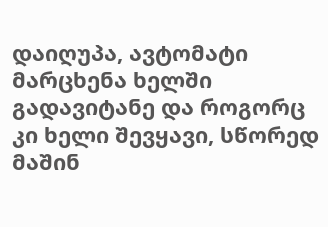დაიღუპა, ავტომატი მარცხენა ხელში გადავიტანე და როგორც კი ხელი შევყავი, სწორედ მაშინ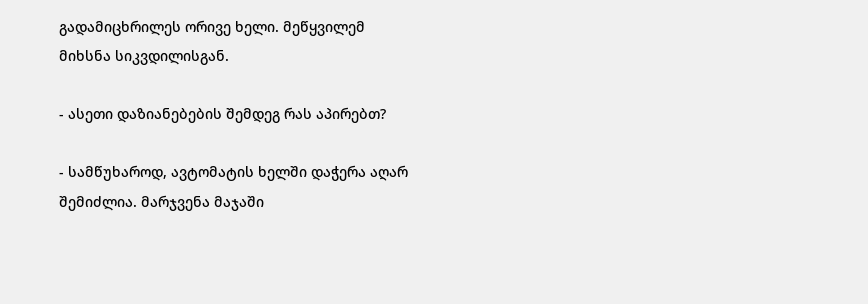გადამიცხრილეს ორივე ხელი. მეწყვილემ მიხსნა სიკვდილისგან.

- ასეთი დაზიანებების შემდეგ რას აპირებთ?

- სამწუხაროდ, ავტომატის ხელში დაჭერა აღარ შემიძლია. მარჯვენა მაჯაში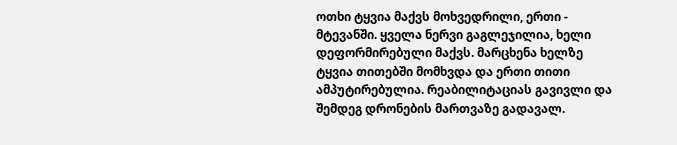ოთხი ტყვია მაქვს მოხვედრილი, ერთი - მტევანში. ყველა ნერვი გაგლეჯილია, ხელი დეფორმირებული მაქვს. მარცხენა ხელზე ტყვია თითებში მომხვდა და ერთი თითი ამპუტირებულია. რეაბილიტაციას გავივლი და შემდეგ დრონების მართვაზე გადავალ.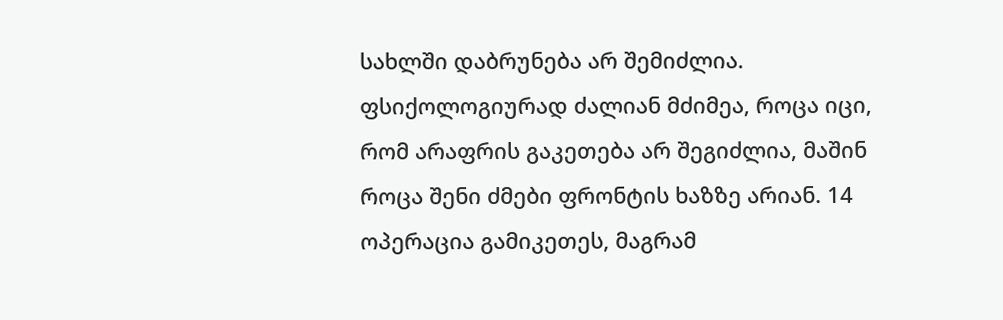სახლში დაბრუნება არ შემიძლია. ფსიქოლოგიურად ძალიან მძიმეა, როცა იცი, რომ არაფრის გაკეთება არ შეგიძლია, მაშინ როცა შენი ძმები ფრონტის ხაზზე არიან. 14 ოპერაცია გამიკეთეს, მაგრამ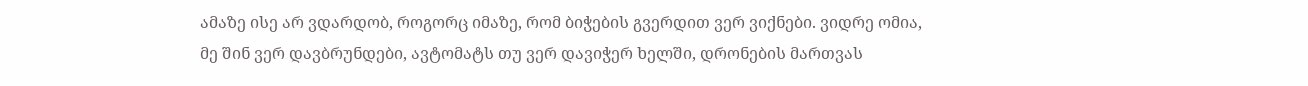ამაზე ისე არ ვდარდობ, როგორც იმაზე, რომ ბიჭების გვერდით ვერ ვიქნები. ვიდრე ომია, მე შინ ვერ დავბრუნდები, ავტომატს თუ ვერ დავიჭერ ხელში, დრონების მართვას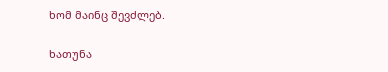ხომ მაინც შევძლებ.

ხათუნა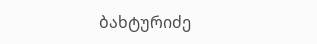ბახტურიძე